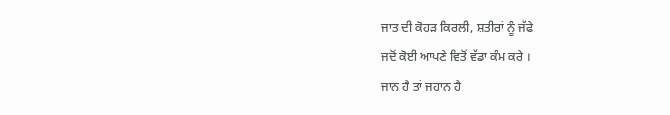ਜਾਤ ਦੀ ਕੋਹੜ ਕਿਰਲੀ, ਸ਼ਤੀਰਾਂ ਨੂੰ ਜੱਫੇ
ਜਦੋਂ ਕੋਈ ਆਪਣੇ ਵਿਤੋਂ ਵੱਡਾ ਕੰਮ ਕਰੇ ।
ਜਾਨ ਹੈ ਤਾਂ ਜਹਾਨ ਹੈ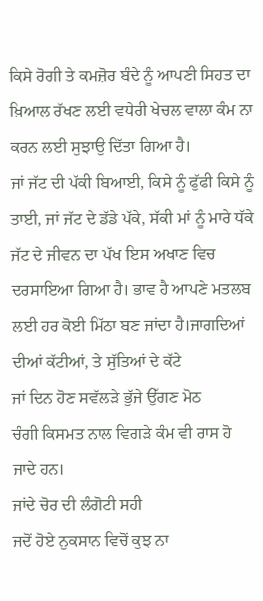ਕਿਸੇ ਰੋਗੀ ਤੇ ਕਮਜ਼ੋਰ ਬੰਦੇ ਨੂੰ ਆਪਣੀ ਸਿਹਤ ਦਾ ਖ਼ਿਆਲ ਰੱਖਣ ਲਈ ਵਧੇਰੀ ਖੇਚਲ ਵਾਲਾ ਕੰਮ ਨਾ ਕਰਨ ਲਈ ਸੁਝਾਉ ਦਿੱਤਾ ਗਿਆ ਹੈ।
ਜਾਂ ਜੱਟ ਦੀ ਪੱਕੀ ਬਿਆਈ, ਕਿਸੇ ਨੂੰ ਫੁੱਫੀ ਕਿਸੇ ਨੂੰ ਤਾਈ, ਜਾਂ ਜੱਟ ਦੇ ਡੱਡੇ ਪੱਕੇ, ਸੱਕੀ ਮਾਂ ਨੂੰ ਮਾਰੇ ਧੱਕੇ
ਜੱਟ ਦੇ ਜੀਵਨ ਦਾ ਪੱਖ ਇਸ ਅਖਾਣ ਵਿਚ ਦਰਸਾਇਆ ਗਿਆ ਹੈ। ਭਾਵ ਹੈ ਆਪਣੇ ਮਤਲਬ ਲਈ ਹਰ ਕੋਈ ਮਿੱਠਾ ਬਣ ਜਾਂਦਾ ਹੈ।ਜਾਗਦਿਆਂ ਦੀਆਂ ਕੱਟੀਆਂ, ਤੇ ਸੁੱਤਿਆਂ ਦੇ ਕੱਟੇ
ਜਾਂ ਦਿਨ ਹੋਣ ਸਵੱਲੜੇ ਭੁੱਜੇ ਉੱਗਣ ਮੋਠ
ਚੰਗੀ ਕਿਸਮਤ ਨਾਲ ਵਿਗੜੇ ਕੰਮ ਵੀ ਰਾਸ ਹੋ ਜਾਦੇ ਹਨ।
ਜਾਂਦੇ ਚੋਰ ਦੀ ਲੰਗੋਟੀ ਸਹੀ
ਜਦੋਂ ਹੋਏ ਨੁਕਸਾਨ ਵਿਚੋਂ ਕੁਝ ਨਾ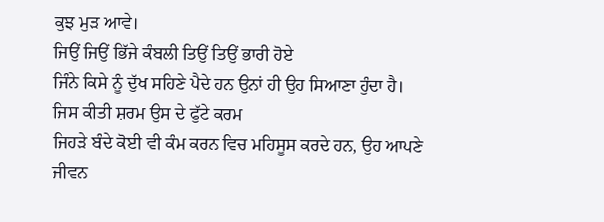ਕੁਝ ਮੁੜ ਆਵੇ।
ਜਿਉਂ ਜਿਉਂ ਭਿੱਜੇ ਕੰਬਲੀ ਤਿਉਂ ਤਿਉਂ ਭਾਰੀ ਹੋਏ
ਜਿੰਨੇ ਕਿਸੇ ਨੂੰ ਦੁੱਖ ਸਹਿਣੇ ਪੈਦੇ ਹਨ ਉਨਾਂ ਹੀ ਉਹ ਸਿਆਣਾ ਹੁੰਦਾ ਹੈ।
ਜਿਸ ਕੀਤੀ ਸ਼ਰਮ ਉਸ ਦੇ ਫੁੱਟੇ ਕਰਮ
ਜਿਹੜੇ ਬੰਦੇ ਕੋਈ ਵੀ ਕੰਮ ਕਰਨ ਵਿਚ ਮਹਿਸੂਸ ਕਰਦੇ ਹਨ, ਉਹ ਆਪਣੇ ਜੀਵਨ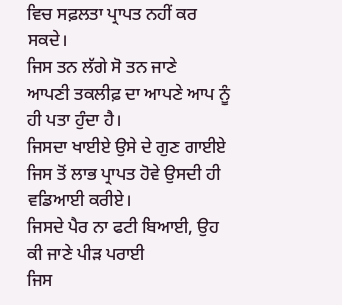ਵਿਚ ਸਫ਼ਲਤਾ ਪ੍ਰਾਪਤ ਨਹੀਂ ਕਰ ਸਕਦੇ।
ਜਿਸ ਤਨ ਲੱਗੇ ਸੋ ਤਨ ਜਾਣੇ
ਆਪਣੀ ਤਕਲੀਫ਼ ਦਾ ਆਪਣੇ ਆਪ ਨੂੰ ਹੀ ਪਤਾ ਹੁੰਦਾ ਹੈ।
ਜਿਸਦਾ ਖਾਈਏ ਉਸੇ ਦੇ ਗੁਣ ਗਾਈਏ
ਜਿਸ ਤੋਂ ਲਾਭ ਪ੍ਰਾਪਤ ਹੋਵੇ ਉਸਦੀ ਹੀ ਵਡਿਆਈ ਕਰੀਏ।
ਜਿਸਦੇ ਪੈਰ ਨਾ ਫਟੀ ਬਿਆਈ, ਉਹ ਕੀ ਜਾਣੇ ਪੀੜ ਪਰਾਈ
ਜਿਸ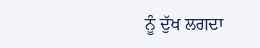ਨੂੰ ਦੁੱਖ ਲਗਦਾ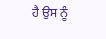ਹੈ ਉਸ ਨੂੰ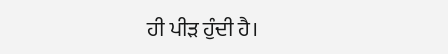ਹੀ ਪੀੜ ਹੁੰਦੀ ਹੈ।